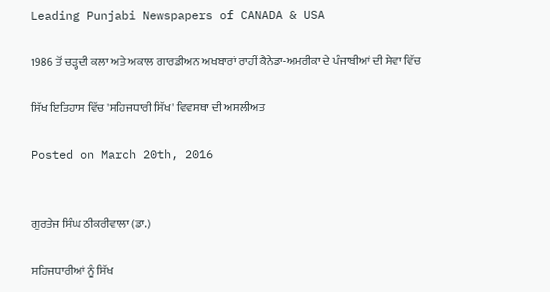Leading Punjabi Newspapers of CANADA & USA

1986 ਤੋਂ ਚੜ੍ਹਦੀ ਕਲਾ ਅਤੇ ਅਕਾਲ ਗਾਰਡੀਅਨ ਅਖਬਾਰਾਂ ਰਾਹੀਂ ਕੈਨੇਡਾ-ਅਮਰੀਕਾ ਦੇ ਪੰਜਾਬੀਆਂ ਦੀ ਸੇਵਾ ਵਿੱਚ

ਸਿੱਖ ਇਤਿਹਾਸ ਵਿੱਚ 'ਸਹਿਜਧਾਰੀ ਸਿੱਖ' ਵਿਵਸਥਾ ਦੀ ਅਸਲੀਅਤ

Posted on March 20th, 2016


ਗੁਰਤੇਜ ਸਿੰਘ ਠੀਕਰੀਵਾਲਾ (ਡਾ.)

ਸਹਿਜਧਾਰੀਆਂ ਨੂੰ ਸਿੱਖ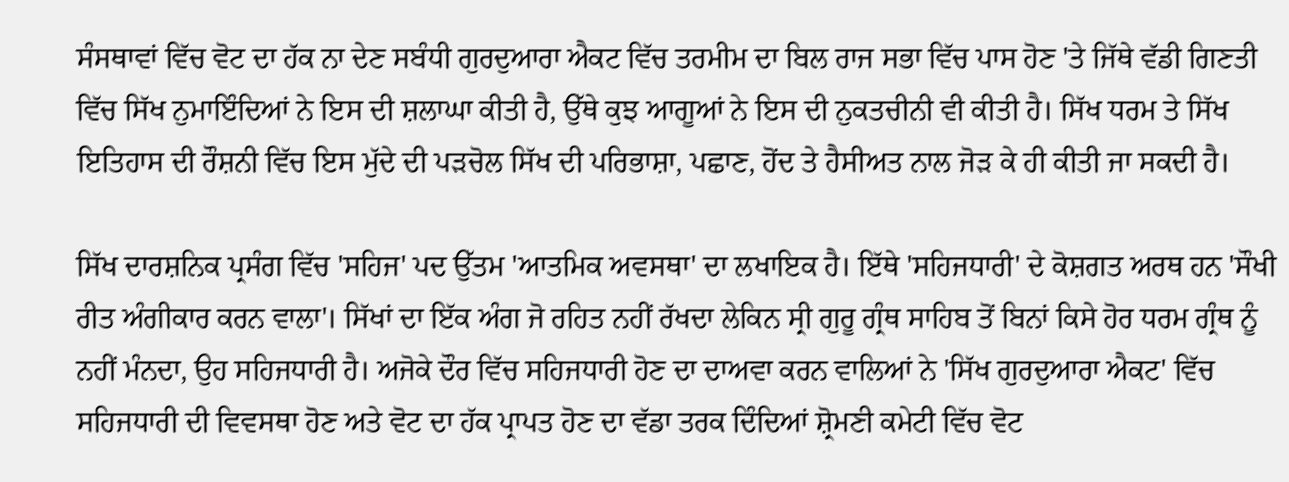ਸੰਸਥਾਵਾਂ ਵਿੱਚ ਵੋਟ ਦਾ ਹੱਕ ਨਾ ਦੇਣ ਸਬੰਧੀ ਗੁਰਦੁਆਰਾ ਐਕਟ ਵਿੱਚ ਤਰਮੀਮ ਦਾ ਬਿਲ ਰਾਜ ਸਭਾ ਵਿੱਚ ਪਾਸ ਹੋਣ 'ਤੇ ਜਿੱਥੇ ਵੱਡੀ ਗਿਣਤੀ ਵਿੱਚ ਸਿੱਖ ਨੁਮਾਇੰਦਿਆਂ ਨੇ ਇਸ ਦੀ ਸ਼ਲਾਘਾ ਕੀਤੀ ਹੈ, ਉੱਥੇ ਕੁਝ ਆਗੂਆਂ ਨੇ ਇਸ ਦੀ ਨੁਕਤਚੀਨੀ ਵੀ ਕੀਤੀ ਹੈ। ਸਿੱਖ ਧਰਮ ਤੇ ਸਿੱਖ ਇਤਿਹਾਸ ਦੀ ਰੌਸ਼ਨੀ ਵਿੱਚ ਇਸ ਮੁੱਦੇ ਦੀ ਪੜਚੋਲ ਸਿੱਖ ਦੀ ਪਰਿਭਾਸ਼ਾ, ਪਛਾਣ, ਹੋਂਦ ਤੇ ਹੈਸੀਅਤ ਨਾਲ ਜੋੜ ਕੇ ਹੀ ਕੀਤੀ ਜਾ ਸਕਦੀ ਹੈ।

ਸਿੱਖ ਦਾਰਸ਼ਨਿਕ ਪ੍ਰਸੰਗ ਵਿੱਚ 'ਸਹਿਜ' ਪਦ ਉੱਤਮ 'ਆਤਮਿਕ ਅਵਸਥਾ' ਦਾ ਲਖਾਇਕ ਹੈ। ਇੱਥੇ 'ਸਹਿਜਧਾਰੀ' ਦੇ ਕੋਸ਼ਗਤ ਅਰਥ ਹਨ 'ਸੌਖੀ ਰੀਤ ਅੰਗੀਕਾਰ ਕਰਨ ਵਾਲਾ'। ਸਿੱਖਾਂ ਦਾ ਇੱਕ ਅੰਗ ਜੋ ਰਹਿਤ ਨਹੀਂ ਰੱਖਦਾ ਲੇਕਿਨ ਸ੍ਰੀ ਗੁਰੂ ਗ੍ਰੰਥ ਸਾਹਿਬ ਤੋਂ ਬਿਨਾਂ ਕਿਸੇ ਹੋਰ ਧਰਮ ਗ੍ਰੰਥ ਨੂੰ ਨਹੀਂ ਮੰਨਦਾ, ਉਹ ਸਹਿਜਧਾਰੀ ਹੈ। ਅਜੋਕੇ ਦੌਰ ਵਿੱਚ ਸਹਿਜਧਾਰੀ ਹੋਣ ਦਾ ਦਾਅਵਾ ਕਰਨ ਵਾਲਿਆਂ ਨੇ 'ਸਿੱਖ ਗੁਰਦੁਆਰਾ ਐਕਟ' ਵਿੱਚ ਸਹਿਜਧਾਰੀ ਦੀ ਵਿਵਸਥਾ ਹੋਣ ਅਤੇ ਵੋਟ ਦਾ ਹੱਕ ਪ੍ਰਾਪਤ ਹੋਣ ਦਾ ਵੱਡਾ ਤਰਕ ਦਿੰਦਿਆਂ ਸ਼੍ਰੋਮਣੀ ਕਮੇਟੀ ਵਿੱਚ ਵੋਟ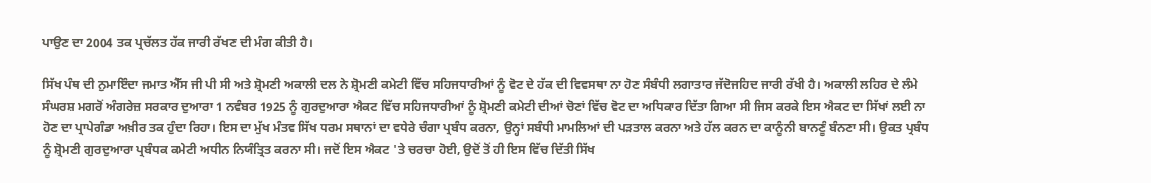ਪਾਉਣ ਦਾ 2004 ਤਕ ਪ੍ਰਚੱਲਤ ਹੱਕ ਜਾਰੀ ਰੱਖਣ ਦੀ ਮੰਗ ਕੀਤੀ ਹੈ।

ਸਿੱਖ ਪੰਥ ਦੀ ਨੁਮਾਇੰਦਾ ਜਮਾਤ ਐੱਸ ਜੀ ਪੀ ਸੀ ਅਤੇ ਸ਼੍ਰੋਮਣੀ ਅਕਾਲੀ ਦਲ ਨੇ ਸ਼੍ਰੋਮਣੀ ਕਮੇਟੀ ਵਿੱਚ ਸਹਿਜਧਾਰੀਆਂ ਨੂੰ ਵੋਟ ਦੇ ਹੱਕ ਦੀ ਵਿਵਸਥਾ ਨਾ ਹੋਣ ਸੰਬੰਧੀ ਲਗਾਤਾਰ ਜੱਦੋਜਹਿਦ ਜਾਰੀ ਰੱਖੀ ਹੈ। ਅਕਾਲੀ ਲਹਿਰ ਦੇ ਲੰਮੇ ਸੰਘਰਸ਼ ਮਗਰੋਂ ਅੰਗਰੇਜ਼ ਸਰਕਾਰ ਦੁਆਰਾ 1 ਨਵੰਬਰ 1925 ਨੂੰ ਗੁਰਦੁਆਰਾ ਐਕਟ ਵਿੱਚ ਸਹਿਜਧਾਰੀਆਂ ਨੂੰ ਸ਼੍ਰੋਮਣੀ ਕਮੇਟੀ ਦੀਆਂ ਚੋਣਾਂ ਵਿੱਚ ਵੋਟ ਦਾ ਅਧਿਕਾਰ ਦਿੱਤਾ ਗਿਆ ਸੀ ਜਿਸ ਕਰਕੇ ਇਸ ਐਕਟ ਦਾ ਸਿੱਖਾਂ ਲਈ ਨਾ ਹੋਣ ਦਾ ਪ੍ਰਾਪੇਗੰਡਾ ਅਖ਼ੀਰ ਤਕ ਹੁੰਦਾ ਰਿਹਾ। ਇਸ ਦਾ ਮੁੱਖ ਮੰਤਵ ਸਿੱਖ ਧਰਮ ਸਥਾਨਾਂ ਦਾ ਵਧੇਰੇ ਚੰਗਾ ਪ੍ਰਬੰਧ ਕਰਨਾ, ਉਨ੍ਹਾਂ ਸਬੰਧੀ ਮਾਮਲਿਆਂ ਦੀ ਪੜਤਾਲ ਕਰਨਾ ਅਤੇ ਹੱਲ ਕਰਨ ਦਾ ਕਾਨੂੰਨੀ ਬਾਨਣੂੰ ਬੰਨਣਾ ਸੀ। ਉਕਤ ਪ੍ਰਬੰਧ ਨੂੰ ਸ਼੍ਰੋਮਣੀ ਗੁਰਦੁਆਰਾ ਪ੍ਰਬੰਧਕ ਕਮੇਟੀ ਅਧੀਨ ਨਿਯੰਤ੍ਰਿਤ ਕਰਨਾ ਸੀ। ਜਦੋਂ ਇਸ ਐਕਟ 'ਤੇ ਚਰਚਾ ਹੋਈ, ਉਦੋਂ ਤੋਂ ਹੀ ਇਸ ਵਿੱਚ ਦਿੱਤੀ ਸਿੱਖ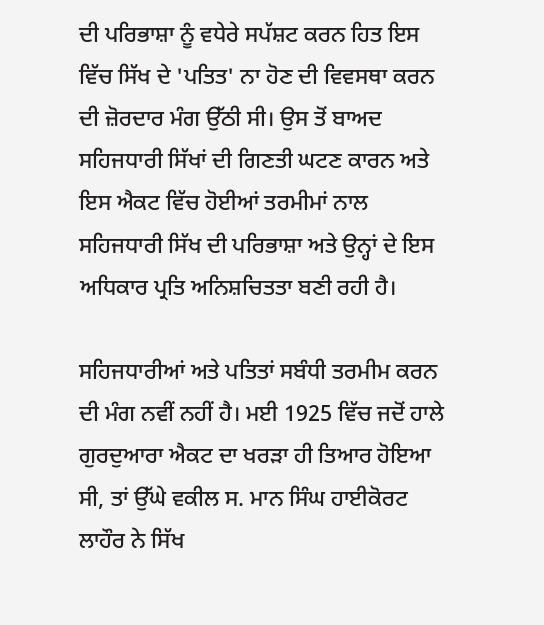ਦੀ ਪਰਿਭਾਸ਼ਾ ਨੂੰ ਵਧੇਰੇ ਸਪੱਸ਼ਟ ਕਰਨ ਹਿਤ ਇਸ ਵਿੱਚ ਸਿੱਖ ਦੇ 'ਪਤਿਤ' ਨਾ ਹੋਣ ਦੀ ਵਿਵਸਥਾ ਕਰਨ ਦੀ ਜ਼ੋਰਦਾਰ ਮੰਗ ਉੱਠੀ ਸੀ। ਉਸ ਤੋਂ ਬਾਅਦ ਸਹਿਜਧਾਰੀ ਸਿੱਖਾਂ ਦੀ ਗਿਣਤੀ ਘਟਣ ਕਾਰਨ ਅਤੇ ਇਸ ਐਕਟ ਵਿੱਚ ਹੋਈਆਂ ਤਰਮੀਮਾਂ ਨਾਲ ਸਹਿਜਧਾਰੀ ਸਿੱਖ ਦੀ ਪਰਿਭਾਸ਼ਾ ਅਤੇ ਉਨ੍ਹਾਂ ਦੇ ਇਸ ਅਧਿਕਾਰ ਪ੍ਰਤਿ ਅਨਿਸ਼ਚਿਤਤਾ ਬਣੀ ਰਹੀ ਹੈ।

ਸਹਿਜਧਾਰੀਆਂ ਅਤੇ ਪਤਿਤਾਂ ਸਬੰਧੀ ਤਰਮੀਮ ਕਰਨ ਦੀ ਮੰਗ ਨਵੀਂ ਨਹੀਂ ਹੈ। ਮਈ 1925 ਵਿੱਚ ਜਦੋਂ ਹਾਲੇ ਗੁਰਦੁਆਰਾ ਐਕਟ ਦਾ ਖਰੜਾ ਹੀ ਤਿਆਰ ਹੋਇਆ ਸੀ, ਤਾਂ ਉੱਘੇ ਵਕੀਲ ਸ. ਮਾਨ ਸਿੰਘ ਹਾਈਕੋਰਟ ਲਾਹੌਰ ਨੇ ਸਿੱਖ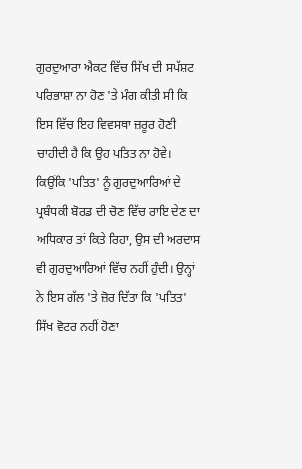ਗੁਰਦੁਆਰਾ ਐਕਟ ਵਿੱਚ ਸਿੱਖ ਦੀ ਸਪੱਸ਼ਟ ਪਰਿਭਾਸ਼ਾ ਨਾ ਹੋਣ 'ਤੇ ਮੰਗ ਕੀਤੀ ਸੀ ਕਿ ਇਸ ਵਿੱਚ ਇਹ ਵਿਵਸਥਾ ਜ਼ਰੂਰ ਹੋਣੀ ਚਾਹੀਦੀ ਹੈ ਕਿ ਉਹ ਪਤਿਤ ਨਾ ਹੋਵੇ। ਕਿਉਂਕਿ 'ਪਤਿਤ' ਨੂੰ ਗੁਰਦੁਆਰਿਆਂ ਦੇ ਪ੍ਰਬੰਧਕੀ ਬੋਰਡ ਦੀ ਚੋਣ ਵਿੱਚ ਰਾਇ ਦੇਣ ਦਾ ਅਧਿਕਾਰ ਤਾਂ ਕਿਤੇ ਰਿਹਾ, ਉਸ ਦੀ ਅਰਦਾਸ ਵੀ ਗੁਰਦੁਆਰਿਆਂ ਵਿੱਚ ਨਹੀਂ ਹੁੰਦੀ। ਉਨ੍ਹਾਂ ਨੇ ਇਸ ਗੱਲ 'ਤੇ ਜ਼ੋਰ ਦਿੱਤਾ ਕਿ 'ਪਤਿਤ' ਸਿੱਖ ਵੋਟਰ ਨਹੀਂ ਹੋਣਾ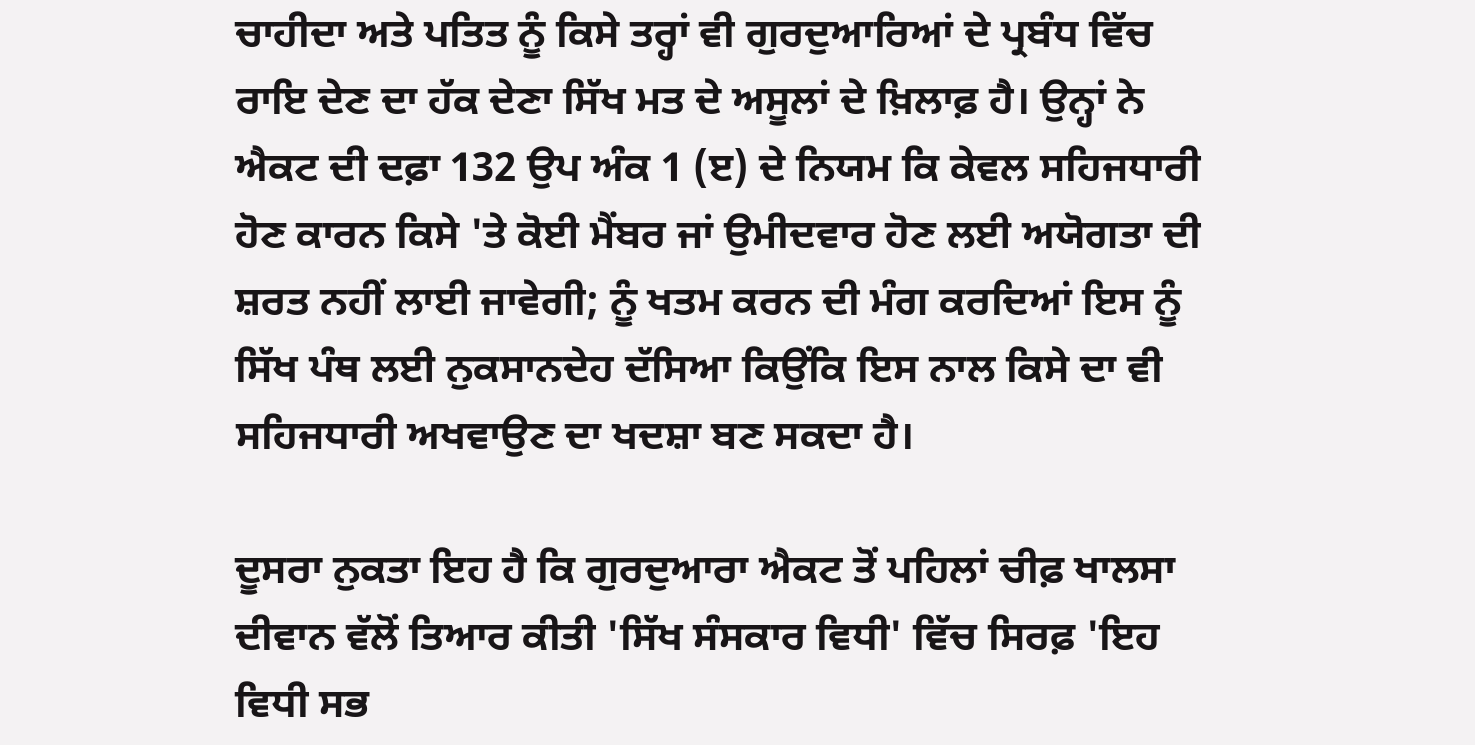ਚਾਹੀਦਾ ਅਤੇ ਪਤਿਤ ਨੂੰ ਕਿਸੇ ਤਰ੍ਹਾਂ ਵੀ ਗੁਰਦੁਆਰਿਆਂ ਦੇ ਪ੍ਰਬੰਧ ਵਿੱਚ ਰਾਇ ਦੇਣ ਦਾ ਹੱਕ ਦੇਣਾ ਸਿੱਖ ਮਤ ਦੇ ਅਸੂਲਾਂ ਦੇ ਖ਼ਿਲਾਫ਼ ਹੈ। ਉਨ੍ਹਾਂ ਨੇ ਐਕਟ ਦੀ ਦਫ਼ਾ 132 ਉਪ ਅੰਕ 1 (ੲ) ਦੇ ਨਿਯਮ ਕਿ ਕੇਵਲ ਸਹਿਜਧਾਰੀ ਹੋਣ ਕਾਰਨ ਕਿਸੇ 'ਤੇ ਕੋਈ ਮੈਂਬਰ ਜਾਂ ਉਮੀਦਵਾਰ ਹੋਣ ਲਈ ਅਯੋਗਤਾ ਦੀ ਸ਼ਰਤ ਨਹੀਂ ਲਾਈ ਜਾਵੇਗੀ; ਨੂੰ ਖਤਮ ਕਰਨ ਦੀ ਮੰਗ ਕਰਦਿਆਂ ਇਸ ਨੂੰ ਸਿੱਖ ਪੰਥ ਲਈ ਨੁਕਸਾਨਦੇਹ ਦੱਸਿਆ ਕਿਉਂਕਿ ਇਸ ਨਾਲ ਕਿਸੇ ਦਾ ਵੀ ਸਹਿਜਧਾਰੀ ਅਖਵਾਉਣ ਦਾ ਖਦਸ਼ਾ ਬਣ ਸਕਦਾ ਹੈ।

ਦੂਸਰਾ ਨੁਕਤਾ ਇਹ ਹੈ ਕਿ ਗੁਰਦੁਆਰਾ ਐਕਟ ਤੋਂ ਪਹਿਲਾਂ ਚੀਫ਼ ਖਾਲਸਾ ਦੀਵਾਨ ਵੱਲੋਂ ਤਿਆਰ ਕੀਤੀ 'ਸਿੱਖ ਸੰਸਕਾਰ ਵਿਧੀ' ਵਿੱਚ ਸਿਰਫ਼ 'ਇਹ ਵਿਧੀ ਸਭ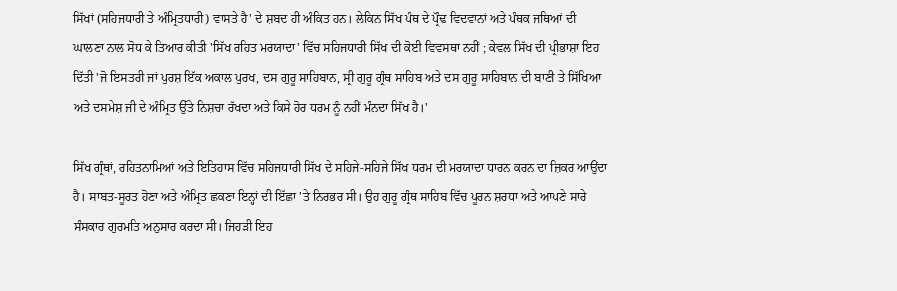ਸਿੱਖਾਂ (ਸਹਿਜਧਾਰੀ ਤੇ ਅੰਮ੍ਰਿਤਧਾਰੀ) ਵਾਸਤੇ ਹੈ' ਦੇ ਸ਼ਬਦ ਹੀ ਅੰਕਿਤ ਹਨ। ਲੇਕਿਨ ਸਿੱਖ ਪੰਥ ਦੇ ਪ੍ਰੌਢ ਵਿਦਵਾਨਾਂ ਅਤੇ ਪੰਥਕ ਜਥਿਆਂ ਦੀ ਘਾਲਣਾ ਨਾਲ ਸੋਧ ਕੇ ਤਿਆਰ ਕੀਤੀ 'ਸਿੱਖ ਰਹਿਤ ਮਰਯਾਦਾ' ਵਿੱਚ ਸਹਿਜਧਾਰੀ ਸਿੱਖ ਦੀ ਕੋਈ ਵਿਵਸਥਾ ਨਹੀਂ ; ਕੇਵਲ ਸਿੱਖ ਦੀ ਪ੍ਰੀਭਾਸ਼ਾ ਇਹ ਦਿੱਤੀ 'ਜੋ ਇਸਤਰੀ ਜਾਂ ਪੁਰਸ਼ ਇੱਕ ਅਕਾਲ ਪੁਰਖ, ਦਸ ਗੁਰੂ ਸਾਹਿਬਾਨ, ਸ੍ਰੀ ਗੁਰੂ ਗ੍ਰੰਥ ਸਾਹਿਬ ਅਤੇ ਦਸ ਗੁਰੂ ਸਾਹਿਬਾਨ ਦੀ ਬਾਣੀ ਤੇ ਸਿੱਖਿਆ ਅਤੇ ਦਸਮੇਸ਼ ਜੀ ਦੇ ਅੰਮ੍ਰਿਤ ਉੱਤੇ ਨਿਸ਼ਚਾ ਰੱਖਦਾ ਅਤੇ ਕਿਸੇ ਹੋਰ ਧਰਮ ਨੂੰ ਨਹੀਂ ਮੰਨਦਾ ਸਿੱਖ ਹੈ।'

ਸਿੱਖ ਗ੍ਰੰਥਾਂ, ਰਹਿਤਨਾਮਿਆਂ ਅਤੇ ਇਤਿਹਾਸ ਵਿੱਚ ਸਹਿਜਧਾਰੀ ਸਿੱਖ ਦੇ ਸਹਿਜੇ-ਸਹਿਜੇ ਸਿੱਖ ਧਰਮ ਦੀ ਮਰਯਾਦਾ ਧਾਰਨ ਕਰਨ ਦਾ ਜ਼ਿਕਰ ਆਉਂਦਾ ਹੈ। ਸਾਬਤ-ਸੂਰਤ ਹੋਣਾ ਅਤੇ ਅੰਮ੍ਰਿਤ ਛਕਣਾ ਇਨ੍ਹਾਂ ਦੀ ਇੱਛਾ 'ਤੇ ਨਿਰਭਰ ਸੀ। ਉਹ ਗੁਰੂ ਗ੍ਰੰਥ ਸਾਹਿਬ ਵਿੱਚ ਪੂਰਨ ਸ਼ਰਧਾ ਅਤੇ ਆਪਣੇ ਸਾਰੇ ਸੰਸਕਾਰ ਗੁਰਮਤਿ ਅਨੁਸਾਰ ਕਰਦਾ ਸੀ। ਜਿਹੜੀ ਇਹ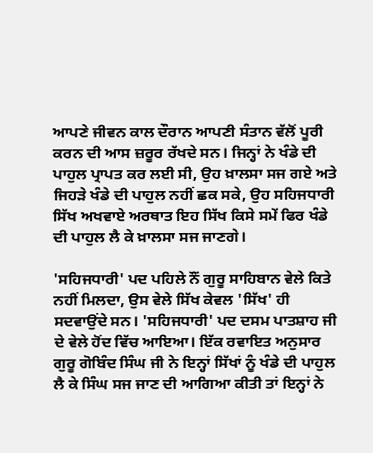ਆਪਣੇ ਜੀਵਨ ਕਾਲ ਦੌਰਾਨ ਆਪਣੀ ਸੰਤਾਨ ਵੱਲੋਂ ਪੂਰੀ ਕਰਨ ਦੀ ਆਸ ਜ਼ਰੂਰ ਰੱਖਦੇ ਸਨ। ਜਿਨ੍ਹਾਂ ਨੇ ਖੰਡੇ ਦੀ ਪਾਹੁਲ ਪ੍ਰਾਪਤ ਕਰ ਲਈ ਸੀ, ਉਹ ਖ਼ਾਲਸਾ ਸਜ ਗਏ ਅਤੇ ਜਿਹੜੇ ਖੰਡੇ ਦੀ ਪਾਹੁਲ ਨਹੀਂ ਛਕ ਸਕੇ, ਉਹ ਸਹਿਜਧਾਰੀ ਸਿੱਖ ਅਖਵਾਏ ਅਰਥਾਤ ਇਹ ਸਿੱਖ ਕਿਸੇ ਸਮੇਂ ਫਿਰ ਖੰਡੇ ਦੀ ਪਾਹੁਲ ਲੈ ਕੇ ਖ਼ਾਲਸਾ ਸਜ ਜਾਣਗੇ।

'ਸਹਿਜਧਾਰੀ' ਪਦ ਪਹਿਲੇ ਨੌਂ ਗੁਰੂ ਸਾਹਿਬਾਨ ਵੇਲੇ ਕਿਤੇ ਨਹੀਂ ਮਿਲਦਾ, ਉਸ ਵੇਲੇ ਸਿੱਖ ਕੇਵਲ 'ਸਿੱਖ' ਹੀ ਸਦਵਾਉਂਦੇ ਸਨ। 'ਸਹਿਜਧਾਰੀ' ਪਦ ਦਸਮ ਪਾਤਸ਼ਾਹ ਜੀ ਦੇ ਵੇਲੇ ਹੋਂਦ ਵਿੱਚ ਆਇਆ। ਇੱਕ ਰਵਾਇਤ ਅਨੁਸਾਰ ਗੁਰੂ ਗੋਬਿੰਦ ਸਿੰਘ ਜੀ ਨੇ ਇਨ੍ਹਾਂ ਸਿੱਖਾਂ ਨੂੰ ਖੰਡੇ ਦੀ ਪਾਹੁਲ ਲੈ ਕੇ ਸਿੰਘ ਸਜ ਜਾਣ ਦੀ ਆਗਿਆ ਕੀਤੀ ਤਾਂ ਇਨ੍ਹਾਂ ਨੇ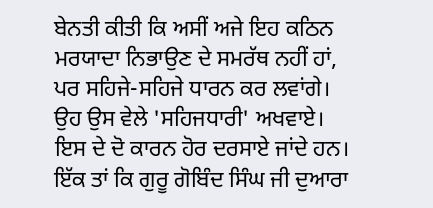ਬੇਨਤੀ ਕੀਤੀ ਕਿ ਅਸੀਂ ਅਜੇ ਇਹ ਕਠਿਨ ਮਰਯਾਦਾ ਨਿਭਾਉਣ ਦੇ ਸਮਰੱਥ ਨਹੀਂ ਹਾਂ, ਪਰ ਸਹਿਜੇ-ਸਹਿਜੇ ਧਾਰਨ ਕਰ ਲਵਾਂਗੇ। ਉਹ ਉਸ ਵੇਲੇ 'ਸਹਿਜਧਾਰੀ' ਅਖਵਾਏ। ਇਸ ਦੇ ਦੋ ਕਾਰਨ ਹੋਰ ਦਰਸਾਏ ਜਾਂਦੇ ਹਨ। ਇੱਕ ਤਾਂ ਕਿ ਗੁਰੂ ਗੋਬਿੰਦ ਸਿੰਘ ਜੀ ਦੁਆਰਾ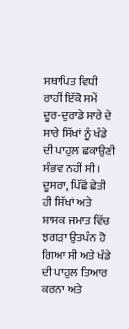ਸਥਾਪਿਤ ਵਿਧੀ ਰਾਹੀਂ ਇੱਕੋ ਸਮੇਂ ਦੂਰ-ਦੁਰਾਡੇ ਸਾਰੇ ਦੇ ਸਾਰੇ ਸਿੱਖਾਂ ਨੂੰ ਖੰਡੇ ਦੀ ਪਾਹੁਲ ਛਕਾਉਣੀ ਸੰਭਵ ਨਹੀਂ ਸੀ। ਦੂਸਰਾ, ਪਿੱਛੋਂ ਛੇਤੀ ਹੀ ਸਿੱਖਾਂ ਅਤੇ ਸ਼ਾਸਕ ਜਮਾਤ ਵਿੱਚ ਝਗੜਾ ਉਤਪੰਨ ਹੋ ਗਿਆ ਸੀ ਅਤੇ ਖੰਡੇ ਦੀ ਪਾਹੁਲ ਤਿਆਰ ਕਰਨਾ ਅਤੇ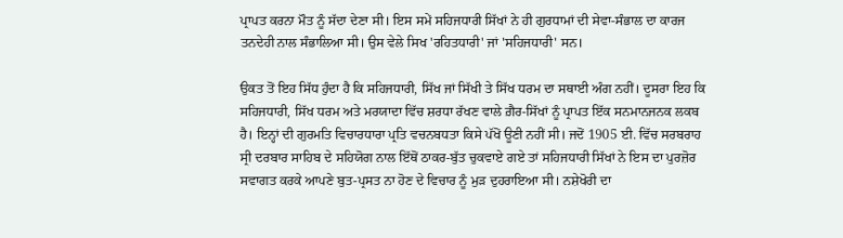ਪ੍ਰਾਪਤ ਕਰਨਾ ਮੌਤ ਨੂੰ ਸੱਦਾ ਦੇਣਾ ਸੀ। ਇਸ ਸਮੇਂ ਸਹਿਜਧਾਰੀ ਸਿੱਖਾਂ ਨੇ ਹੀ ਗੁਰਧਾਮਾਂ ਦੀ ਸੇਵਾ-ਸੰਭਾਲ ਦਾ ਕਾਰਜ ਤਨਦੇਹੀ ਨਾਲ ਸੰਭਾਲਿਆ ਸੀ। ਉਸ ਵੇਲੇ ਸਿਖ 'ਰਹਿਤਧਾਰੀ' ਜਾਂ 'ਸਹਿਜਧਾਰੀ' ਸਨ।

ਉਕਤ ਤੋਂ ਇਹ ਸਿੱਧ ਹੁੰਦਾ ਹੈ ਕਿ ਸਹਿਜਧਾਰੀ, ਸਿੱਖ ਜਾਂ ਸਿੱਖੀ ਤੇ ਸਿੱਖ ਧਰਮ ਦਾ ਸਥਾਈ ਅੰਗ ਨਹੀਂ। ਦੂਸਰਾ ਇਹ ਕਿ ਸਹਿਜਧਾਰੀ, ਸਿੱਖ ਧਰਮ ਅਤੇ ਮਰਯਾਦਾ ਵਿੱਚ ਸ਼ਰਧਾ ਰੱਖਣ ਵਾਲੇ ਗ਼ੈਰ-ਸਿੱਖਾਂ ਨੂੰ ਪ੍ਰਾਪਤ ਇੱਕ ਸਨਮਾਨਜਨਕ ਲਕਬ ਹੈ। ਇਨ੍ਹਾਂ ਦੀ ਗੁਰਮਤਿ ਵਿਚਾਰਧਾਰਾ ਪ੍ਰਤਿ ਵਚਨਬਧਤਾ ਕਿਸੇ ਪੱਖੋਂ ਊਣੀ ਨਹੀਂ ਸੀ। ਜਦੋਂ 1905 ਈ. ਵਿੱਚ ਸਰਬਰਾਹ ਸ੍ਰੀ ਦਰਬਾਰ ਸਾਹਿਬ ਦੇ ਸਹਿਯੋਗ ਨਾਲ ਇੱਥੋਂ ਠਾਕਰ-ਬੁੱਤ ਚੁਕਵਾਏ ਗਏ ਤਾਂ ਸਹਿਜਧਾਰੀ ਸਿੱਖਾਂ ਨੇ ਇਸ ਦਾ ਪੁਰਜ਼ੋਰ ਸਵਾਗਤ ਕਰਕੇ ਆਪਣੇ ਬੁਤ-ਪ੍ਰਸਤ ਨਾ ਹੋਣ ਦੇ ਵਿਚਾਰ ਨੂੰ ਮੁੜ ਦੁਹਰਾਇਆ ਸੀ। ਨਸ਼ੇਖੋਰੀ ਦਾ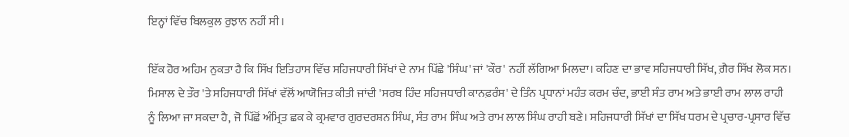ਇਨ੍ਹਾਂ ਵਿੱਚ ਬਿਲਕੁਲ ਰੁਝਾਨ ਨਹੀਂ ਸੀ।

ਇੱਕ ਹੋਰ ਅਹਿਮ ਨੁਕਤਾ ਹੈ ਕਿ ਸਿੱਖ ਇਤਿਹਾਸ ਵਿੱਚ ਸਹਿਜਧਾਰੀ ਸਿੱਖਾਂ ਦੇ ਨਾਮ ਪਿੱਛੇ 'ਸਿੰਘ' ਜਾਂ 'ਕੌਰ' ਨਹੀਂ ਲੱਗਿਆ ਮਿਲਦਾ। ਕਹਿਣ ਦਾ ਭਾਵ ਸਹਿਜਧਾਰੀ ਸਿੱਖ, ਗ਼ੈਰ ਸਿੱਖ ਲੋਕ ਸਨ। ਮਿਸਾਲ ਦੇ ਤੌਰ 'ਤੇ ਸਹਿਜਧਾਰੀ ਸਿੱਖਾਂ ਵੱਲੋਂ ਆਯੋਜਿਤ ਕੀਤੀ ਜਾਂਦੀ 'ਸਰਬ ਹਿੰਦ ਸਹਿਜਧਾਰੀ ਕਾਨਫ਼ਰੰਸ' ਦੇ ਤਿੰਨ ਪ੍ਰਧਾਨਾਂ ਮਹੰਤ ਕਰਮ ਚੰਦ, ਭਾਈ ਸੰਤ ਰਾਮ ਅਤੇ ਭਾਈ ਰਾਮ ਲਾਲ ਰਾਹੀ ਨੂੰ ਲਿਆ ਜਾ ਸਕਦਾ ਹੈ, ਜੋ ਪਿੱਛੋਂ ਅੰਮ੍ਰਿਤ ਛਕ ਕੇ ਕ੍ਰਮਵਾਰ ਗੁਰਦਰਸ਼ਨ ਸਿੰਘ, ਸੰਤ ਰਾਮ ਸਿੰਘ ਅਤੇ ਰਾਮ ਲਾਲ ਸਿੰਘ ਰਾਹੀ ਬਣੇ। ਸਹਿਜਧਾਰੀ ਸਿੱਖਾਂ ਦਾ ਸਿੱਖ ਧਰਮ ਦੇ ਪ੍ਰਚਾਰ-ਪ੍ਰਸਾਰ ਵਿੱਚ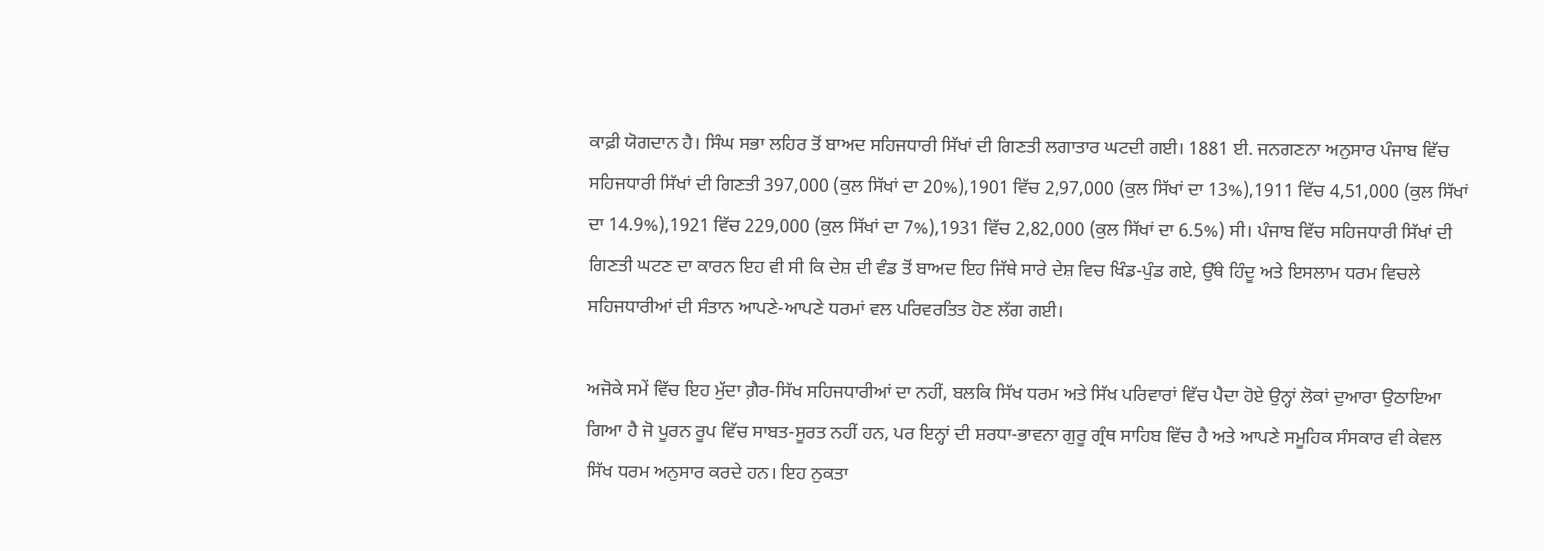ਕਾਫ਼ੀ ਯੋਗਦਾਨ ਹੈ। ਸਿੰਘ ਸਭਾ ਲਹਿਰ ਤੋਂ ਬਾਅਦ ਸਹਿਜਧਾਰੀ ਸਿੱਖਾਂ ਦੀ ਗਿਣਤੀ ਲਗਾਤਾਰ ਘਟਦੀ ਗਈ। 1881 ਈ. ਜਨਗਣਨਾ ਅਨੁਸਾਰ ਪੰਜਾਬ ਵਿੱਚ ਸਹਿਜਧਾਰੀ ਸਿੱਖਾਂ ਦੀ ਗਿਣਤੀ 397,000 (ਕੁਲ ਸਿੱਖਾਂ ਦਾ 20%),1901 ਵਿੱਚ 2,97,000 (ਕੁਲ ਸਿੱਖਾਂ ਦਾ 13%),1911 ਵਿੱਚ 4,51,000 (ਕੁਲ ਸਿੱਖਾਂ ਦਾ 14.9%),1921 ਵਿੱਚ 229,000 (ਕੁਲ ਸਿੱਖਾਂ ਦਾ 7%),1931 ਵਿੱਚ 2,82,000 (ਕੁਲ ਸਿੱਖਾਂ ਦਾ 6.5%) ਸੀ। ਪੰਜਾਬ ਵਿੱਚ ਸਹਿਜਧਾਰੀ ਸਿੱਖਾਂ ਦੀ ਗਿਣਤੀ ਘਟਣ ਦਾ ਕਾਰਨ ਇਹ ਵੀ ਸੀ ਕਿ ਦੇਸ਼ ਦੀ ਵੰਡ ਤੋਂ ਬਾਅਦ ਇਹ ਜਿੱਥੇ ਸਾਰੇ ਦੇਸ਼ ਵਿਚ ਖਿੰਡ-ਪੁੰਡ ਗਏ, ਉੱਥੇ ਹਿੰਦੂ ਅਤੇ ਇਸਲਾਮ ਧਰਮ ਵਿਚਲੇ ਸਹਿਜਧਾਰੀਆਂ ਦੀ ਸੰਤਾਨ ਆਪਣੇ-ਆਪਣੇ ਧਰਮਾਂ ਵਲ ਪਰਿਵਰਤਿਤ ਹੋਣ ਲੱਗ ਗਈ।

ਅਜੋਕੇ ਸਮੇਂ ਵਿੱਚ ਇਹ ਮੁੱਦਾ ਗ਼ੈਰ-ਸਿੱਖ ਸਹਿਜਧਾਰੀਆਂ ਦਾ ਨਹੀਂ, ਬਲਕਿ ਸਿੱਖ ਧਰਮ ਅਤੇ ਸਿੱਖ ਪਰਿਵਾਰਾਂ ਵਿੱਚ ਪੈਦਾ ਹੋਏ ਉਨ੍ਹਾਂ ਲੋਕਾਂ ਦੁਆਰਾ ਉਠਾਇਆ ਗਿਆ ਹੈ ਜੋ ਪੂਰਨ ਰੂਪ ਵਿੱਚ ਸਾਬਤ-ਸੂਰਤ ਨਹੀਂ ਹਨ, ਪਰ ਇਨ੍ਹਾਂ ਦੀ ਸ਼ਰਧਾ-ਭਾਵਨਾ ਗੁਰੂ ਗ੍ਰੰਥ ਸਾਹਿਬ ਵਿੱਚ ਹੈ ਅਤੇ ਆਪਣੇ ਸਮੂਹਿਕ ਸੰਸਕਾਰ ਵੀ ਕੇਵਲ ਸਿੱਖ ਧਰਮ ਅਨੁਸਾਰ ਕਰਦੇ ਹਨ। ਇਹ ਨੁਕਤਾ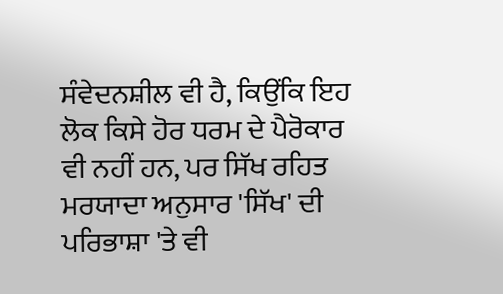ਸੰਵੇਦਨਸ਼ੀਲ ਵੀ ਹੈ, ਕਿਉਂਕਿ ਇਹ ਲੋਕ ਕਿਸੇ ਹੋਰ ਧਰਮ ਦੇ ਪੈਰੋਕਾਰ ਵੀ ਨਹੀਂ ਹਨ, ਪਰ ਸਿੱਖ ਰਹਿਤ ਮਰਯਾਦਾ ਅਨੁਸਾਰ 'ਸਿੱਖ' ਦੀ ਪਰਿਭਾਸ਼ਾ 'ਤੇ ਵੀ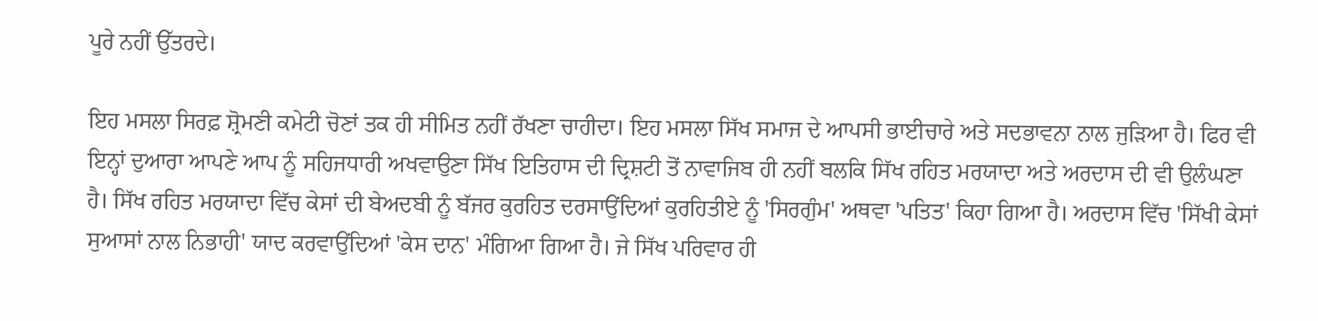ਪੂਰੇ ਨਹੀਂ ਉੱਤਰਦੇ।

ਇਹ ਮਸਲਾ ਸਿਰਫ਼ ਸ਼੍ਰੋਮਣੀ ਕਮੇਟੀ ਚੋਣਾਂ ਤਕ ਹੀ ਸੀਮਿਤ ਨਹੀਂ ਰੱਖਣਾ ਚਾਹੀਦਾ। ਇਹ ਮਸਲਾ ਸਿੱਖ ਸਮਾਜ ਦੇ ਆਪਸੀ ਭਾਈਚਾਰੇ ਅਤੇ ਸਦਭਾਵਨਾ ਨਾਲ ਜੁੜਿਆ ਹੈ। ਫਿਰ ਵੀ ਇਨ੍ਹਾਂ ਦੁਆਰਾ ਆਪਣੇ ਆਪ ਨੂੰ ਸਹਿਜਧਾਰੀ ਅਖਵਾਉਣਾ ਸਿੱਖ ਇਤਿਹਾਸ ਦੀ ਦ੍ਰਿਸ਼ਟੀ ਤੋਂ ਨਾਵਾਜਿਬ ਹੀ ਨਹੀਂ ਬਲਕਿ ਸਿੱਖ ਰਹਿਤ ਮਰਯਾਦਾ ਅਤੇ ਅਰਦਾਸ ਦੀ ਵੀ ਉਲੰਘਣਾ ਹੈ। ਸਿੱਖ ਰਹਿਤ ਮਰਯਾਦਾ ਵਿੱਚ ਕੇਸਾਂ ਦੀ ਬੇਅਦਬੀ ਨੂੰ ਬੱਜਰ ਕੁਰਹਿਤ ਦਰਸਾਉਂਦਿਆਂ ਕੁਰਹਿਤੀਏ ਨੂੰ 'ਸਿਰਗੁੰਮ' ਅਥਵਾ 'ਪਤਿਤ' ਕਿਹਾ ਗਿਆ ਹੈ। ਅਰਦਾਸ ਵਿੱਚ 'ਸਿੱਖੀ ਕੇਸਾਂ ਸੁਆਸਾਂ ਨਾਲ ਨਿਭਾਹੀ' ਯਾਦ ਕਰਵਾਉਂਦਿਆਂ 'ਕੇਸ ਦਾਨ' ਮੰਗਿਆ ਗਿਆ ਹੈ। ਜੇ ਸਿੱਖ ਪਰਿਵਾਰ ਹੀ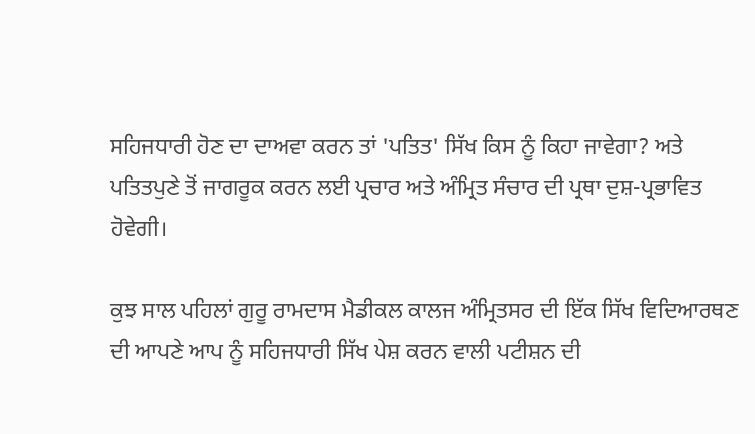ਸਹਿਜਧਾਰੀ ਹੋਣ ਦਾ ਦਾਅਵਾ ਕਰਨ ਤਾਂ 'ਪਤਿਤ' ਸਿੱਖ ਕਿਸ ਨੂੰ ਕਿਹਾ ਜਾਵੇਗਾ? ਅਤੇ ਪਤਿਤਪੁਣੇ ਤੋਂ ਜਾਗਰੂਕ ਕਰਨ ਲਈ ਪ੍ਰਚਾਰ ਅਤੇ ਅੰਮ੍ਰਿਤ ਸੰਚਾਰ ਦੀ ਪ੍ਰਥਾ ਦੁਸ਼-ਪ੍ਰਭਾਵਿਤ ਹੋਵੇਗੀ।

ਕੁਝ ਸਾਲ ਪਹਿਲਾਂ ਗੁਰੂ ਰਾਮਦਾਸ ਮੈਡੀਕਲ ਕਾਲਜ ਅੰਮ੍ਰਿਤਸਰ ਦੀ ਇੱਕ ਸਿੱਖ ਵਿਦਿਆਰਥਣ ਦੀ ਆਪਣੇ ਆਪ ਨੂੰ ਸਹਿਜਧਾਰੀ ਸਿੱਖ ਪੇਸ਼ ਕਰਨ ਵਾਲੀ ਪਟੀਸ਼ਨ ਦੀ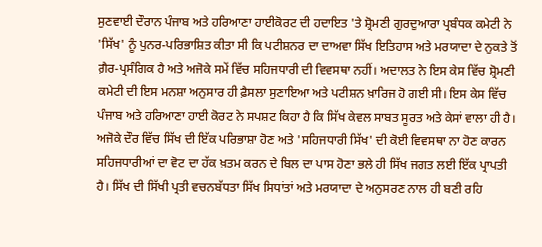ਸੁਣਵਾਈ ਦੌਰਾਨ ਪੰਜਾਬ ਅਤੇ ਹਰਿਆਣਾ ਹਾਈਕੋਰਟ ਦੀ ਹਦਾਇਤ 'ਤੇ ਸ਼੍ਰੋਮਣੀ ਗੁਰਦੁਆਰਾ ਪ੍ਰਬੰਧਕ ਕਮੇਟੀ ਨੇ 'ਸਿੱਖ' ਨੂੰ ਪੁਨਰ-ਪਰਿਭਾਸ਼ਿਤ ਕੀਤਾ ਸੀ ਕਿ ਪਟੀਸ਼ਨਰ ਦਾ ਦਾਅਵਾ ਸਿੱਖ ਇਤਿਹਾਸ ਅਤੇ ਮਰਯਾਦਾ ਦੇ ਨੁਕਤੇ ਤੋਂ ਗ਼ੈਰ-ਪ੍ਰਸੰਗਿਕ ਹੈ ਅਤੇ ਅਜੋਕੇ ਸਮੇਂ ਵਿੱਚ ਸਹਿਜਧਾਰੀ ਦੀ ਵਿਵਸਥਾ ਨਹੀਂ। ਅਦਾਲਤ ਨੇ ਇਸ ਕੇਸ ਵਿੱਚ ਸ਼੍ਰੋਮਣੀ ਕਮੇਟੀ ਦੀ ਇਸ ਮਨਸ਼ਾ ਅਨੁਸਾਰ ਹੀ ਫ਼ੈਸਲਾ ਸੁਣਾਇਆ ਅਤੇ ਪਟੀਸ਼ਨ ਖ਼ਾਰਿਜ ਹੋ ਗਈ ਸੀ। ਇਸ ਕੇਸ ਵਿੱਚ ਪੰਜਾਬ ਅਤੇ ਹਰਿਆਣਾ ਹਾਈ ਕੋਰਟ ਨੇ ਸਪਸ਼ਟ ਕਿਹਾ ਹੈ ਕਿ ਸਿੱਖ ਕੇਵਲ ਸਾਬਤ ਸੂਰਤ ਅਤੇ ਕੇਸਾਂ ਵਾਲਾ ਹੀ ਹੈ। ਅਜੋਕੇ ਦੌਰ ਵਿੱਚ ਸਿੱਖ ਦੀ ਇੱਕ ਪਰਿਭਾਸ਼ਾ ਹੋਣ ਅਤੇ 'ਸਹਿਜਧਾਰੀ ਸਿੱਖ' ਦੀ ਕੋਈ ਵਿਵਸਥਾ ਨਾ ਹੋਣ ਕਾਰਨ ਸਹਿਜਧਾਰੀਆਂ ਦਾ ਵੋਟ ਦਾ ਹੱਕ ਖ਼ਤਮ ਕਰਨ ਦੇ ਬਿਲ ਦਾ ਪਾਸ ਹੋਣਾ ਭਲੇ ਹੀ ਸਿੱਖ ਜਗਤ ਲਈ ਇੱਕ ਪ੍ਰਾਪਤੀ ਹੈ। ਸਿੱਖ ਦੀ ਸਿੱਖੀ ਪ੍ਰਤੀ ਵਚਨਬੱਧਤਾ ਸਿੱਖ ਸਿਧਾਂਤਾਂ ਅਤੇ ਮਰਯਾਦਾ ਦੇ ਅਨੁਸਰਣ ਨਾਲ ਹੀ ਬਣੀ ਰਹਿ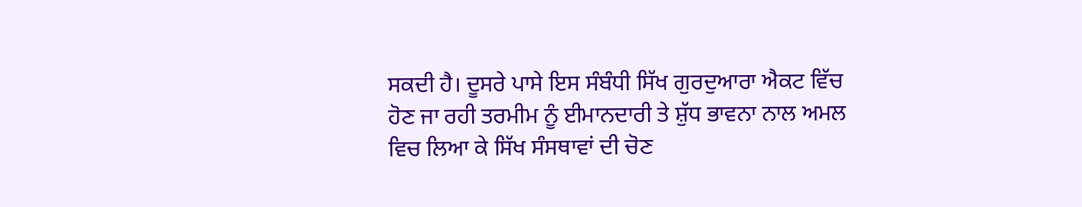ਸਕਦੀ ਹੈ। ਦੂਸਰੇ ਪਾਸੇ ਇਸ ਸੰਬੰਧੀ ਸਿੱਖ ਗੁਰਦੁਆਰਾ ਐਕਟ ਵਿੱਚ ਹੋਣ ਜਾ ਰਹੀ ਤਰਮੀਮ ਨੂੰ ਈਮਾਨਦਾਰੀ ਤੇ ਸ਼ੁੱਧ ਭਾਵਨਾ ਨਾਲ ਅਮਲ ਵਿਚ ਲਿਆ ਕੇ ਸਿੱਖ ਸੰਸਥਾਵਾਂ ਦੀ ਚੋਣ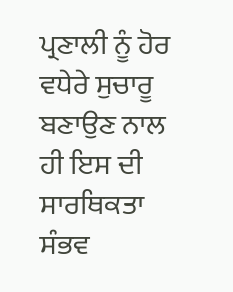ਪ੍ਰਣਾਲੀ ਨੂੰ ਹੋਰ ਵਧੇਰੇ ਸੁਚਾਰੂ ਬਣਾਉਣ ਨਾਲ ਹੀ ਇਸ ਦੀ ਸਾਰਥਿਕਤਾ ਸੰਭਵ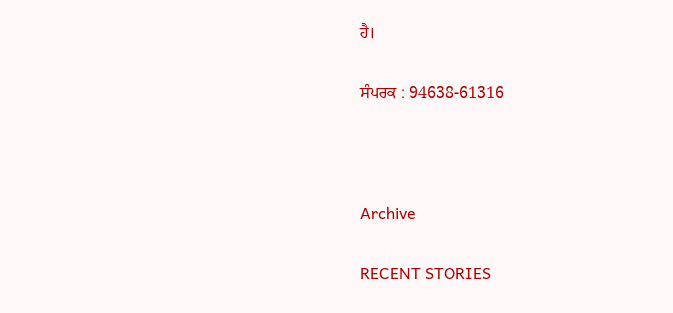ਹੈ।

ਸੰਪਰਕ : 94638-61316



Archive

RECENT STORIES